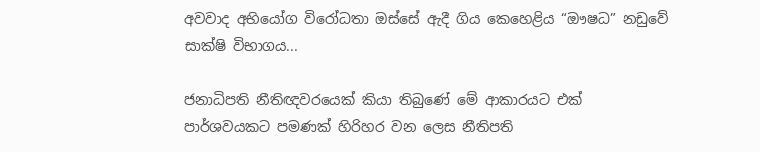අවවාද අභියෝග විරෝධතා ඔස්සේ ඇදී ගිය කෙහෙළිය “ඖෂධ” නඩුවේ සාක්ෂි විභාගය...

ජනාධිපති නීතිඥවරයෙක් කියා තිබුණේ මේ ආකාරයට එක් පාර්ශවයකට පමණක් හිරිහර වන ලෙස නීතිපති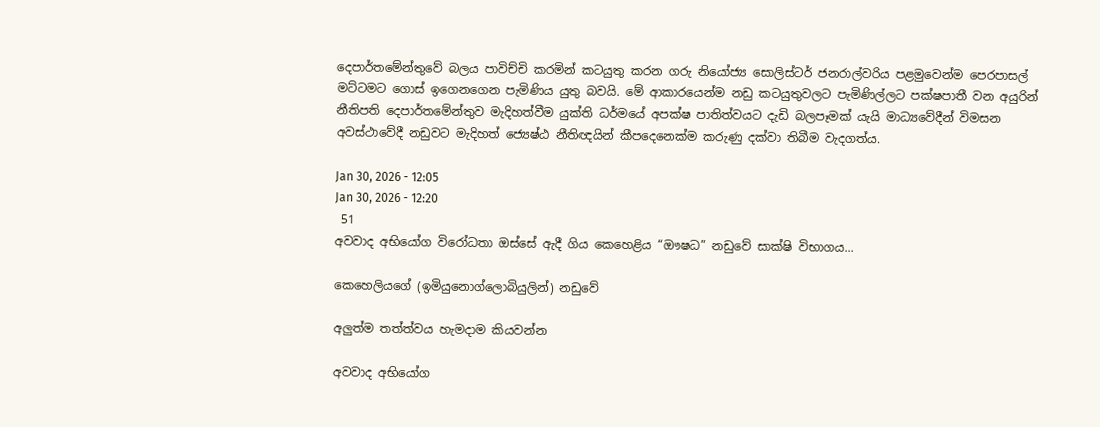දෙපාර්තමේන්තුවේ බලය පාවිච්චි කරමින් කටයුතු කරන ගරු නියෝජ්‍ය සොලිස්ටර් ජනරාල්වරිය පළමුවෙන්ම පෙරපාසල් මට්ටමට ගොස් ඉගෙනගෙන පැමිණිය යුතු බවයි. මේ ආකාරයෙන්ම නඩු කටයුතුවලට පැමිණිල්ලට පක්ෂපාතී වන අයුරින් නීතිපති දෙපාර්තමේන්තුව මැදිහත්වීම යුක්ති ධර්මයේ අපක්ෂ පාතිත්වයට දැඩි බලපෑමක් යැයි මාධ්‍යවේදීන් විමසන අවස්ථාවේදී නඩුවට මැදිහත් ජ්‍යෙෂ්ඨ නීතිඥයින් කීපදෙනෙක්ම කරුණු දක්වා තිබීම වැදගත්ය.

Jan 30, 2026 - 12:05
Jan 30, 2026 - 12:20
 51
අවවාද අභියෝග විරෝධතා ඔස්සේ ඇදී ගිය කෙහෙළිය “ඖෂධ” නඩුවේ සාක්ෂි විභාගය...

කෙහෙලියගේ (ඉමියුනොග්ලොබියුලින්) නඩුවේ

අලුත්ම තත්ත්වය හැමදාම කියවන්න

අවවාද අභියෝග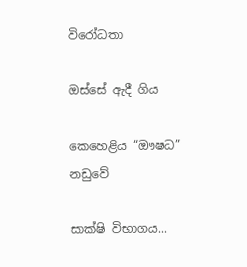විරෝධතා

ඔස්සේ ඇදී ගිය

කෙහෙළිය “ඖෂධ” නඩුවේ

සාක්ෂි විභාගය...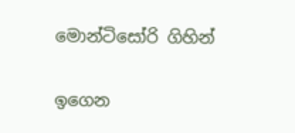මොන්ටිසෝරි ගිහින්

ඉගෙන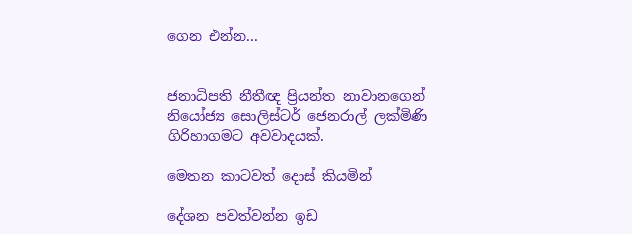ගෙන එන්න...


ජනාධිපති නීතීඥ ප්‍රියන්ත නාවානගෙන්
නියෝජ්‍ය සොලිස්ටර් ජෙනරාල් ලක්මිණි ගිරිහාගමට අවවාදයක්.

මෙතන කාටවත් දොස් කියමින්

දේශන පවත්වන්න ඉඩ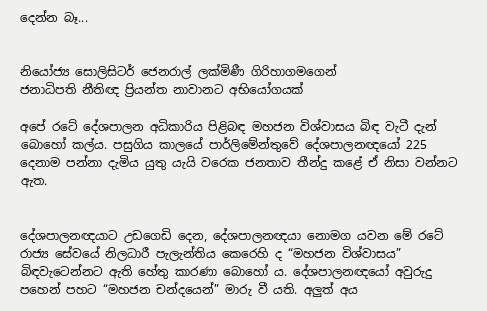දෙන්න බෑ...


නියෝජ්‍ය සොලිසිටර් ජෙනරාල් ලක්මිණී ගිරිහාගමගෙන්
ජනාධිපති නීතිඥ ප්‍රියන්ත නාවානට අභියෝගයක්

අපේ රටේ දේශපාලන අධිකාරිය පිළිබඳ මහජන විශ්වාසය බිඳ වැටී දැන් බොහෝ කල්ය. පසුගිය කාලයේ පාර්ලිමේන්තුවේ දේශපාලනඥයෝ 225 දෙනාම පන්නා දැමිය යුතු යැයි වරෙක ජනතාව තීන්දු කළේ ඒ නිසා වන්නට ඇත.


දේශපාලනඥයාට උඩගෙඩි දෙන, දේශපාලනඥයා නොමග යවන මේ රටේ රාජ්‍ය සේවයේ නිලධාරී පැලැන්තිය කෙරෙහි ද “මහජන විශ්වාසය” බිඳවැටෙන්නට ඇති හේතු කාරණා බොහෝ ය. දේශපාලනඥයෝ අවුරුදු පහෙන් පහට “මහජන චන්දයෙන්” මාරු වී යති. අලුත් අය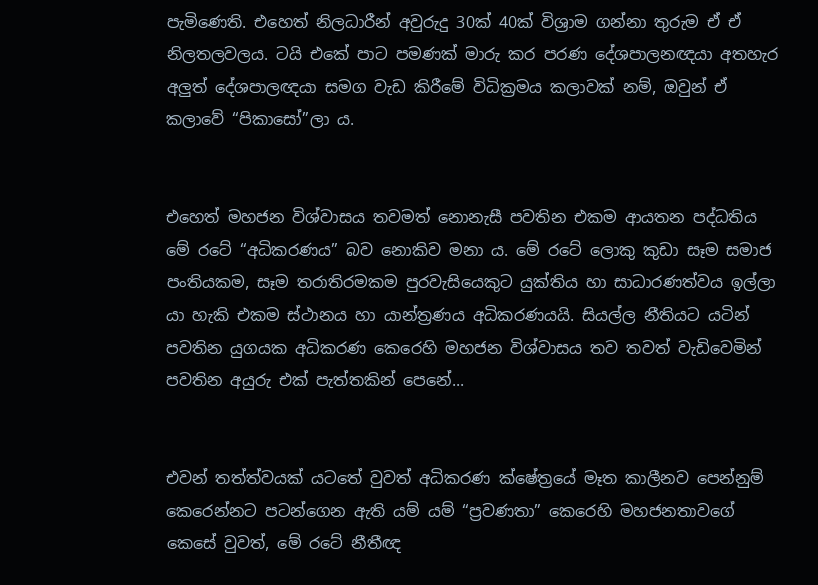පැමිණෙති. එහෙත් නිලධාරීන් අවුරුදු 30ක් 40ක් විශ්‍රාම ගන්නා තුරුම ඒ ඒ නිලතලවලය. ටයි එකේ පාට පමණක් මාරු කර පරණ දේශපාලනඥයා අතහැර අලුත් දේශපාලඥයා සමග වැඩ කිරීමේ විධික්‍රමය කලාවක් නම්, ඔවුන් ඒ කලාවේ “පිකාසෝ”ලා ය.


එහෙත් මහජන විශ්වාසය තවමත් නොනැසී පවතින එකම ආයතන පද්ධතිය මේ රටේ “අධිකරණය” බව නොකිව මනා ය. මේ රටේ ලොකු කුඩා සෑම සමාජ පංතියකම, සෑම තරාතිරමකම පුරවැසියෙකුට යුක්තිය හා සාධාරණත්වය ඉල්ලා යා හැකි එකම ස්ථානය හා යාන්ත්‍රණය අධිකරණයයි. සියල්ල නීතියට යටින් පවතින යුගයක අධිකරණ කෙරෙහි මහජන විශ්වාසය තව තවත් වැඩිවෙමින් පවතින අයුරු එක් පැත්තකින් පෙනේ...


එවන් තත්ත්වයක් යටතේ වුවත් අධිකරණ ක්ෂේත්‍රයේ මෑත කාලීනව පෙන්නුම් කෙරෙන්නට පටන්ගෙන ඇති යම් යම් “ප්‍රවණතා” කෙරෙහි මහජනතාවගේ කෙසේ වුවත්, මේ රටේ නීතීඥ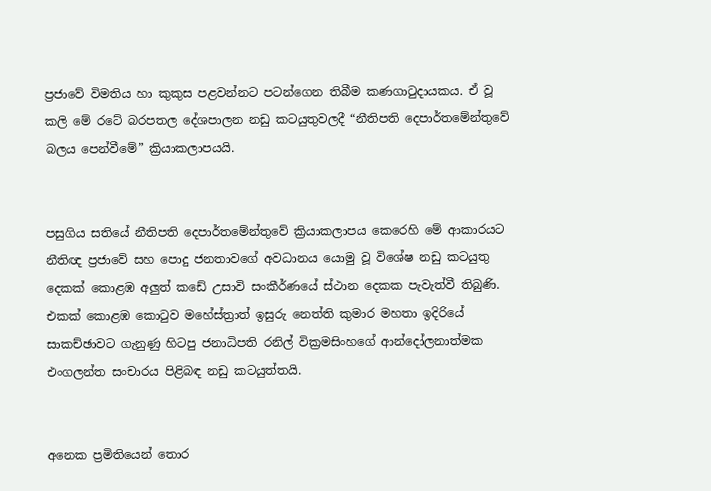ප්‍රජාවේ විමතිය හා කුකුස පළවන්නට පටන්ගෙන තිබීම කණගාටුදායකය. ඒ වූ කලි මේ රටේ බරපතල දේශපාලන නඩු කටයුතුවලදී “නීතිපති දෙපාර්තමේන්තුවේ බලය පෙන්වීමේ” ක්‍රියාකලාපයයි.


පසුගිය සතියේ නීතිපති දෙපාර්තමේන්තුවේ ක්‍රියාකලාපය කෙරෙහි මේ ආකාරයට නීතිඥ ප්‍රජාවේ සහ පොදු ජනතාවගේ අවධානය යොමු වූ විශේෂ නඩු කටයුතු දෙකක් කොළඹ අලුත් කඩේ උසාවි සංකීර්ණයේ ස්ථාන දෙකක පැවැත්වී තිබුණි. එකක් කොළඹ කොටුව මහේස්ත්‍රාත් ඉසුරු නෙත්ති කුමාර මහතා ඉදිරියේ සාකච්ඡාවට ගැනුණු හිටපු ජනාධිපති රනිල් වික්‍රමසිංහගේ ආන්දෝලනාත්මක එංගලන්ත සංචාරය පිළිබඳ නඩු කටයුත්තයි.


අනෙක ප්‍රමිතියෙන් තොර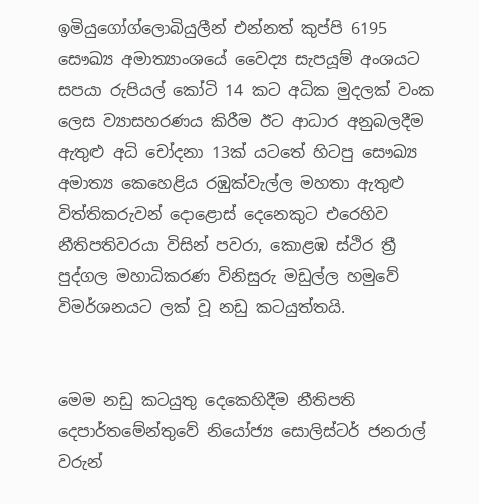ඉමියුගෝග්ලොබියුලීන් එන්නත් කුප්පි 6195 සෞඛ්‍ය අමාත්‍යාංශයේ වෛද්‍ය සැපයූම් අංශයට සපයා රුපියල් කෝටි 14 කට අධික මුදලක් වංක ලෙස ව්‍යාසහරණය කිරීම ඊට ආධාර අනුබලදීම ඇතුළු අධි චෝදනා 13ක් යටතේ හිටපු සෞඛ්‍ය අමාත්‍ය කෙහෙළිය රඹුක්වැල්ල මහතා ඇතුළු විත්තිකරුවන් දොළොස් දෙනෙකුට එරෙහිව නීතිපතිවරයා විසින් පවරා, කොළඹ ස්ථිර ත්‍රී පුද්ගල මහාධිකරණ විනිසුරු මඩුල්ල හමුවේ විමර්ශනයට ලක් වූ නඩු කටයුත්තයි.


මෙම නඩු කටයුතු දෙකෙහිදීම නීතිපති දෙපාර්තමේන්තුවේ නියෝජ්‍ය සොලිස්ටර් ජනරාල් වරුන්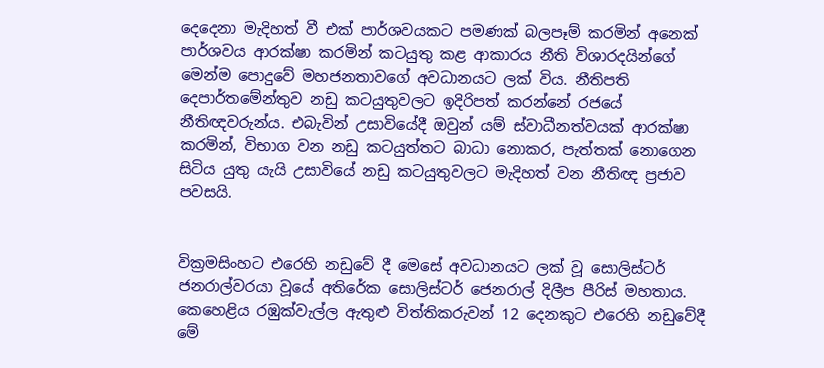දෙදෙනා මැදිහත් වී එක් පාර්ශවයකට පමණක් බලපෑම් කරමින් අනෙක් පාර්ශවය ආරක්ෂා කරමින් කටයුතු කළ ආකාරය නීති විශාරදයින්ගේ මෙන්ම පොදුවේ මහජනතාවගේ අවධානයට ලක් විය. නීතිපති දෙපාර්තමේන්තුව නඩු කටයුතුවලට ඉදිරිපත් කරන්නේ රජයේ නීතිඥවරුන්ය. එබැවින් උසාවියේදී ඔවුන් යම් ස්වාධීනත්වයක් ආරක්ෂා කරමින්, විභාග වන නඩු කටයුත්තට බාධා නොකර, පැත්තක් නොගෙන සිටිය යුතු යැයි උසාවියේ නඩු කටයුතුවලට මැදිහත් වන නීතිඥ ප්‍රජාව පවසයි.


වික්‍රමසිංහට එරෙහි නඩුවේ දී මෙසේ අවධානයට ලක් වූ සොලිස්ටර් ජනරාල්වරයා වූයේ අතිරේක සොලිස්ටර් ජෙනරාල් දිලීප පීරිස් මහතාය. කෙහෙළිය රඹුක්වැල්ල ඇතුළු විත්තිකරුවන් 12 දෙනකුට එරෙහි නඩුවේදී මේ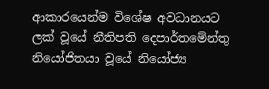ආකාරයෙන්ම විශේෂ අවධානයට ලක් වූයේ නීතිපති දෙපාර්තමේන්තු නියෝජිතයා වූයේ නියෝජ්‍ය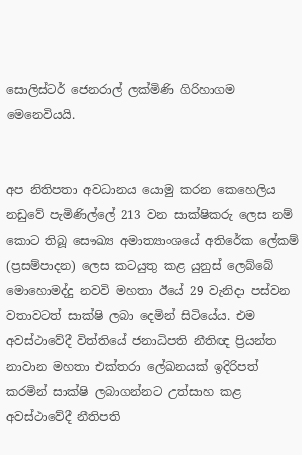සොලිස්ටර් ජෙනරාල් ලක්මිණි ගිරිහාගම මෙනෙවියයි.


අප නිතිපතා අවධානය යොමු කරන කෙහෙලිය නඩුවේ පැමිණිල්ලේ 213 වන සාක්ෂිකරු ලෙස නම් කොට තිබූ සෞඛ්‍ය අමාත්‍යාංශයේ අතිරේක ලේකම් (ප්‍රසම්පාදන) ලෙස කටයුතු කළ යුනුස් ලෙබ්බේ මොහොමද්දු නවවි මහතා ඊයේ 29 වැනිදා පස්වන වතාවටත් සාක්ෂි ලබා දෙමින් සිටියේය. එම  අවස්ථාවේදී විත්තියේ ජනාධිපති නීතිඥ ප්‍රියන්ත නාවාන මහතා එක්තරා ලේඛනයක් ඉදිරිපත් කරමින් සාක්ෂි ලබාගන්නට උත්සාහ කළ අවස්ථාවේදී නීතිපති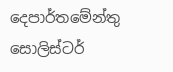දෙපාර්තමේන්තු සොලිස්ටර්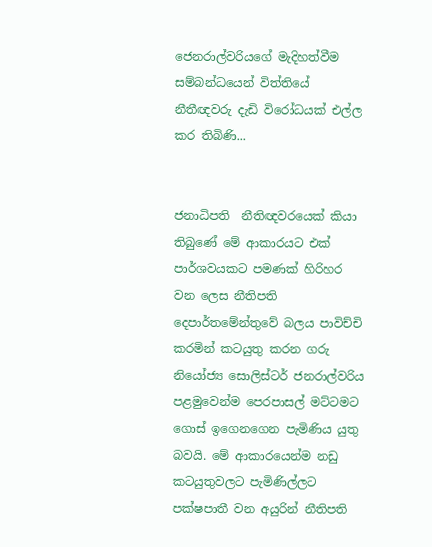ජෙනරාල්වරියගේ මැදිහත්වීම සම්බන්ධයෙන් විත්තියේ නීතීඥවරු දැඩි විරෝධයක් එල්ල කර තිබිණි...


ජනාධිපති  නීතිඥවරයෙක් කියා තිබුණේ මේ ආකාරයට එක් පාර්ශවයකට පමණක් හිරිහර වන ලෙස නීතිපති දෙපාර්තමේන්තුවේ බලය පාවිච්චි කරමින් කටයුතු කරන ගරු නියෝජ්‍ය සොලිස්ටර් ජනරාල්වරිය පළමුවෙන්ම පෙරපාසල් මට්ටමට ගොස් ඉගෙනගෙන පැමිණිය යුතු බවයි. මේ ආකාරයෙන්ම නඩු කටයුතුවලට පැමිණිල්ලට පක්ෂපාතී වන අයුරින් නීතිපති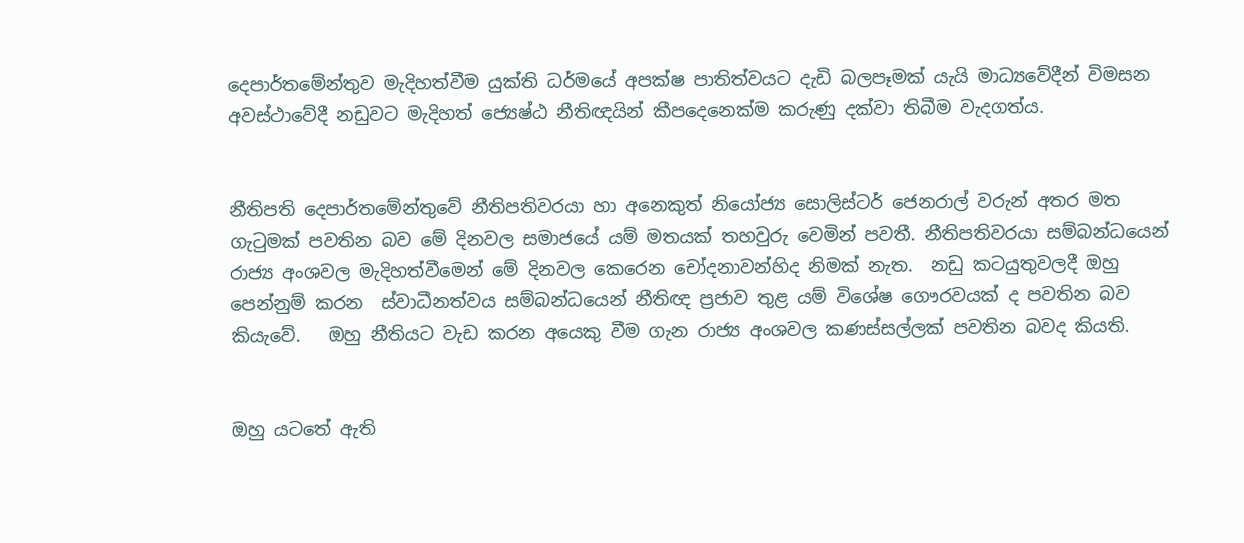දෙපාර්තමේන්තුව මැදිහත්වීම යුක්ති ධර්මයේ අපක්ෂ පාතිත්වයට දැඩි බලපෑමක් යැයි මාධ්‍යවේදීන් විමසන අවස්ථාවේදී නඩුවට මැදිහත් ජ්‍යෙෂ්ඨ නීතිඥයින් කීපදෙනෙක්ම කරුණු දක්වා තිබීම වැදගත්ය.


නීතිපති දෙපාර්තමේන්තුවේ නීතිපතිවරයා හා අනෙකුත් නියෝජ්‍ය සොලිස්ටර් ජෙනරාල් වරුන් අතර මත ගැටුමක් පවතින බව මේ දිනවල සමාජයේ යම් මතයක් තහවුරු වෙමින් පවතී. නීතිපතිවරයා සම්බන්ධයෙන් රාජ්‍ය අංශවල මැදිහත්වීමෙන් මේ දිනවල කෙරෙන චෝදනාවන්හිද නිමක් නැත.  නඩු කටයුතුවලදී ඔහු පෙන්නුම් කරන  ස්වාධීනත්වය සම්බන්ධයෙන් නීතිඥ ප්‍රජාව තුළ යම් විශේෂ ගෞරවයක් ද පවතින බව කියැවේ.   ඔහු නීතියට වැඩ කරන අයෙකු වීම ගැන රාජ්‍ය අංශවල කණස්සල්ලක් පවතින බවද කියති.


ඔහු යටතේ ඇති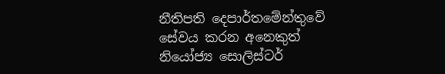නීතිපති දෙපාර්තමේන්තුවේ සේවය කරන අනෙකුත් නියෝජ්‍ය සොලිස්ටර්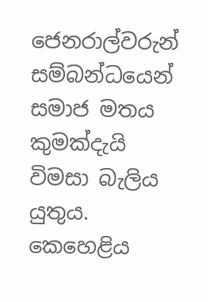ජෙනරාල්වරුන් සම්බන්ධයෙන් සමාජ මතය කුමක්දැයි විමසා බැලිය යුතුය. කෙහෙළිය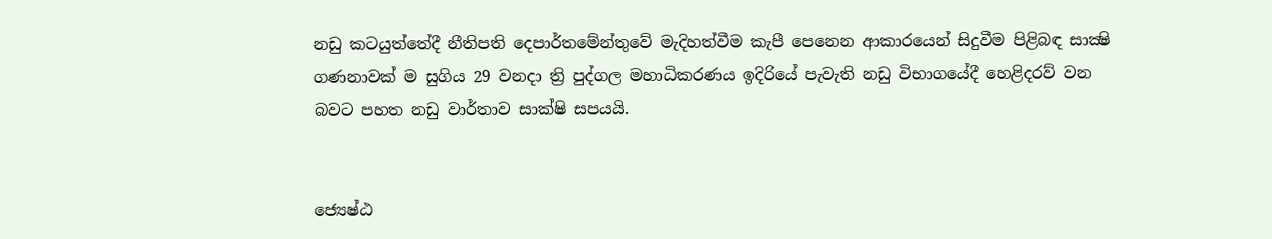නඩු කටයුත්තේදී නීතිපති දෙපාර්තමේන්තුවේ මැදිහත්වීම කැපී පෙනෙන ආකාරයෙන් සිදුවීම පිළිබඳ සාක්‍ෂි ගණනාවක් ම සුගිය 29 වනදා ත්‍රි පුද්ගල මහාධිකරණය ඉදිරියේ පැවැති නඩු විභාගයේදී හෙළිදරව් වන බවට පහත නඩු වාර්තාව සාක්ෂි සපයයි.


ජ්‍යෙෂ්ඨ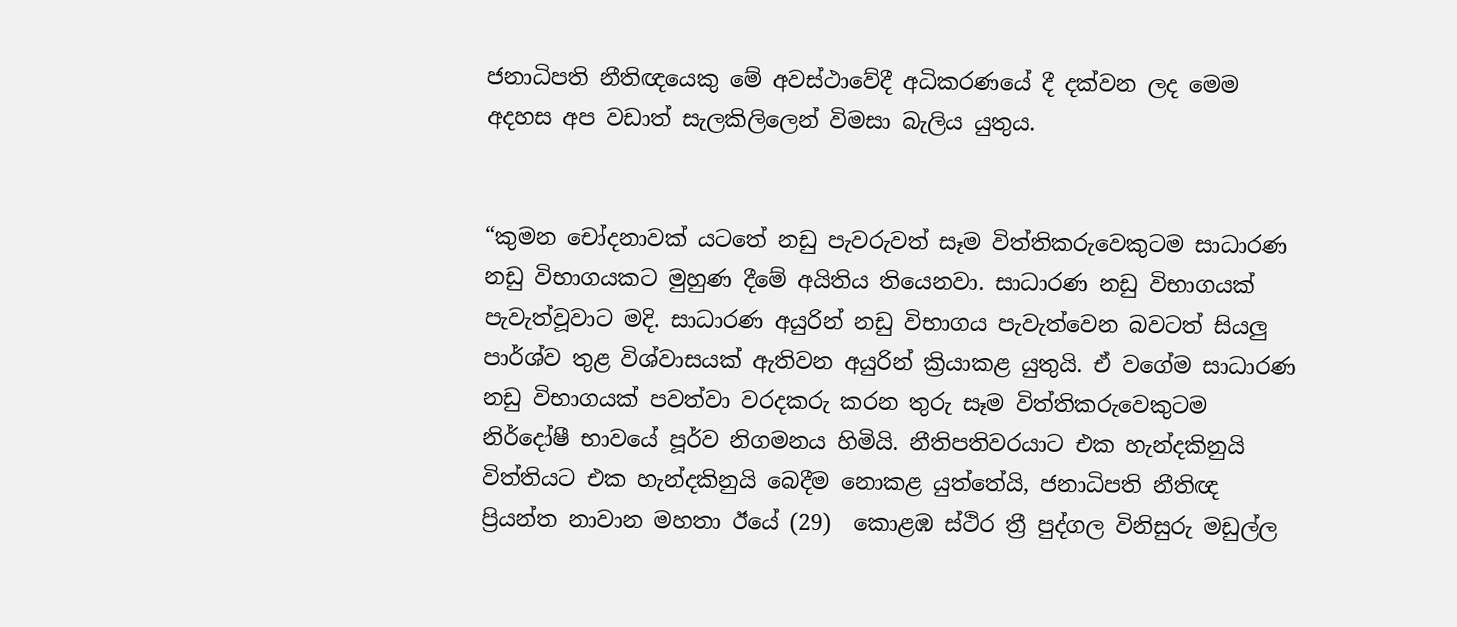ජනාධිපති නීතිඥයෙකු මේ අවස්ථාවේදී අධිකරණයේ දී දක්වන ලද මෙම අදහස අප වඩාත් සැලකිලිලෙන් විමසා බැලිය යුතුය.


“කුමන චෝදනාවක් යටතේ නඩු පැවරුවත් සෑම විත්තිකරුවෙකුටම සාධාරණ නඩු විභාගයකට මුහුණ දීමේ අයිතිය තියෙනවා. සාධාරණ නඩු විභාගයක් පැවැත්වූවාට මදි. සාධාරණ අයුරින් නඩු විභාගය පැවැත්වෙන බවටත් සියලු පාර්ශ්ව තුළ විශ්වාසයක් ඇතිවන අයුරින් ක්‍රියාකළ යුතුයි. ඒ වගේම සාධාරණ නඩු විභාගයක් පවත්වා වරදකරු කරන තුරු සෑම විත්තිකරුවෙකුටම නිර්දෝෂී භාවයේ පූර්ව නිගමනය හිමියි. නීතිපතිවරයාට එක හැන්දකිනුයි විත්තියට එක හැන්දකිනුයි බෙදීම නොකළ යුත්තේයි, ජනාධිපති නීතිඥ ප්‍රියන්ත නාවාන මහතා ඊයේ (29)  කොළඹ ස්ථිර ත්‍රී පුද්ගල විනිසුරු මඩුල්ල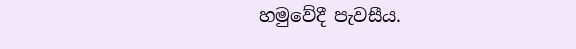හමුවේදී පැවසීය.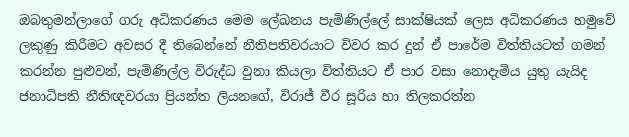ඔබතුමන්ලාගේ ගරු අධිකරණය මෙම ලේඛනය පැමිණිල්ලේ සාක්ෂියක් ලෙස අධිකරණය හමුවේ ලකුණු කිරීමට අවසර දී තිබෙන්නේ නීතිපතිවරයාට විවර කර දුන් ඒ පාරේම විත්තියටත් ගමන් කරන්න පුළුවන්, පැමිණිල්ල විරුද්ධ වුනා කියලා විත්තියට ඒ පාර වසා නොදැමිය යුතු යැයිද ජනාධිපති නීතිඥවරයා ප්‍රියන්ත ලියනගේ, විරාජ් වීර සූරිය හා තිලකරත්න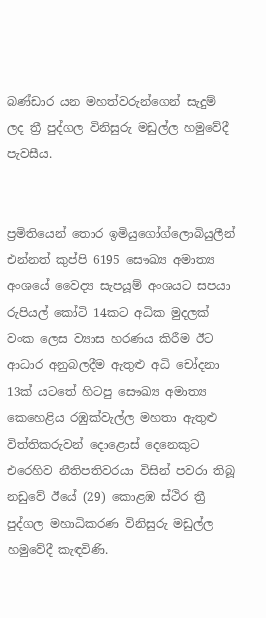බණ්ඩාර යන මහත්වරුන්ගෙන් සැදුම් ලද ත්‍රී පුද්ගල විනිසුරු මඩුල්ල හමුවේදී පැවසීය.


ප්‍රමිතියෙන් තොර ඉමියුගෝග්ලොබියුලීන් එන්නත් කුප්පි 6195 සෞඛ්‍ය අමාත්‍ය අංශයේ වෛද්‍ය සැපයූම් අංශයට සපයා රුපියල් කෝටි 14කට අධික මුදලක් වංක ලෙස ව්‍යාස හරණය කිරීම ඊට ආධාර අනුබලදීම ඇතුළු අධි චෝදනා 13ක් යටතේ හිටපු සෞඛ්‍ය අමාත්‍ය කෙහෙළිය රඹුක්වැල්ල මහතා ඇතුළු විත්තිකරුවන් දොළොස් දෙනෙකුට එරෙහිව නීතිපතිවරයා විසින් පවරා තිබූ නඩුවේ ඊයේ (29) කොළඹ ස්ථිර ත්‍රී පුද්ගල මහාධිකරණ විනිසුරු මඩුල්ල හමුවේදී කැඳවිණි.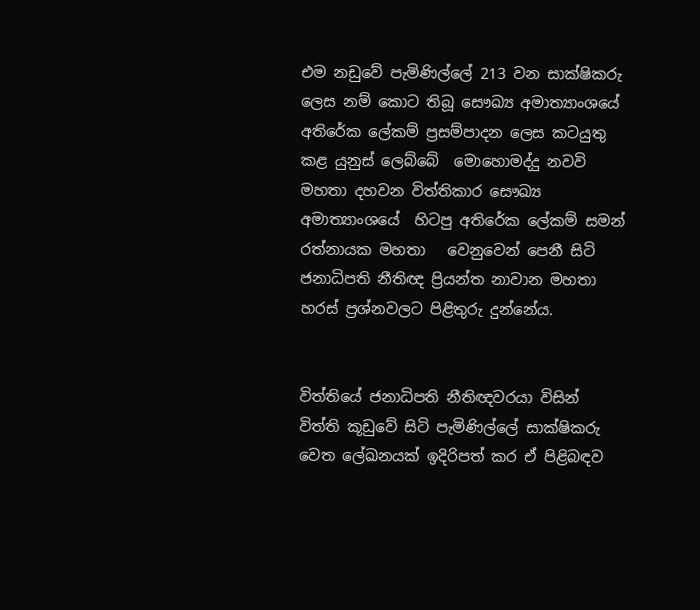එම නඩුවේ පැමිණිල්ලේ 213 වන සාක්ෂිකරු ලෙස නම් කොට තිබූ සෞඛ්‍ය අමාත්‍යාංශයේ අතිරේක ලේකම් ප්‍රසම්පාදන ලෙස කටයුතු කළ යුනුස් ලෙබ්බේ  මොහොමද්දු නවවි මහතා දහවන විත්තිකාර සෞඛ්‍ය අමාත්‍යාංශයේ  හිටපු අතිරේක ලේකම් සමන් රත්නායක මහතා   වෙනුවෙන් පෙනී සිටි ජනාධිපති නීතිඥ ප්‍රියන්ත නාවාන මහතා හරස් ප්‍රශ්නවලට පිළිතුරු දුන්නේය.


විත්තියේ ජනාධිපති නීතිඥවරයා විසින් විත්ති කූඩුවේ සිටි පැමිණිල්ලේ සාක්ෂිකරු වෙත ලේඛනයක් ඉදිරිපත් කර ඒ පිළිබඳව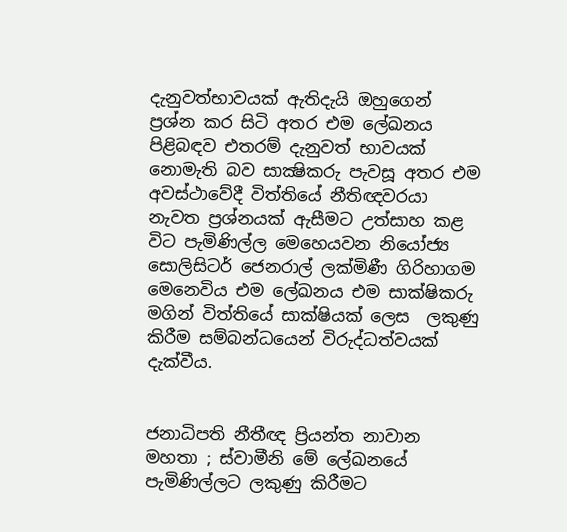දැනුවත්භාවයක් ඇතිදැයි ඔහුගෙන් ප්‍රශ්න කර සිටි අතර එම ලේඛනය පිළිබඳව එතරම් දැනුවත් භාවයක් නොමැති බව සාක්‍ෂිකරු පැවසූ අතර එම අවස්ථාවේදී විත්තියේ නීතිඥවරයා නැවත ප්‍රශ්නයක් ඇසීමට උත්සාහ කළ විට පැමිණිල්ල මෙහෙයවන නියෝජ්‍ය සොලිසිටර් ජෙනරාල් ලක්මිණී ගිරිහාගම මෙනෙවිය එම ලේඛනය එම සාක්ෂිකරු මගින් විත්තියේ සාක්ෂියක් ලෙස  ලකුණු කිරීම සම්බන්ධයෙන් විරුද්ධත්වයක් දැක්වීය.


ජනාධිපති නීතීඥ ප්‍රියන්ත නාවාන මහතා ; ස්වාමීනි මේ ලේඛනයේ පැමිණිල්ලට ලකුණු කිරීමට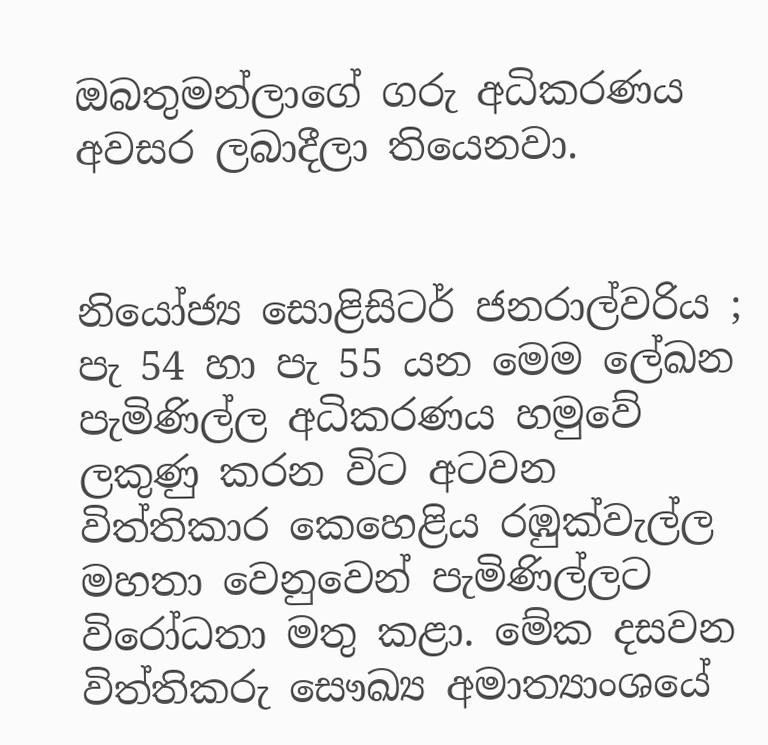ඔබතුමන්ලාගේ ගරු අධිකරණය අවසර ලබාදීලා තියෙනවා.


නියෝජ්‍ය සොළිසිටර් ජනරාල්වරිය ; පැ 54 හා පැ 55 යන මෙම ලේඛන පැමිණිල්ල අධිකරණය හමුවේ ලකුණු කරන විට අටවන විත්තිකාර කෙහෙළිය රඹුක්වැල්ල මහතා වෙනුවෙන් පැමිණිල්ලට විරෝධතා මතු කළා. මේක දසවන විත්තිකරු සෞඛ්‍ය අමාත්‍යාංශයේ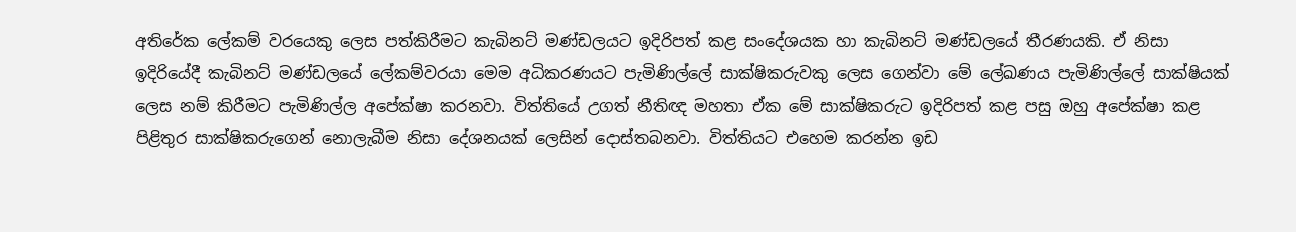අතිරේක ලේකම් වරයෙකු ලෙස පත්කිරීමට කැබිනට් මණ්ඩලයට ඉදිරිපත් කළ සංදේශයක හා කැබිනට් මණ්ඩලයේ තීරණයකි. ඒ නිසා ඉදිරියේදී කැබිනට් මණ්ඩලයේ ලේකම්වරයා මෙම අධිකරණයට පැමිණිල්ලේ සාක්ෂිකරුවකු ලෙස ගෙන්වා මේ ලේඛණය පැමිණිල්ලේ සාක්ෂියක් ලෙස නම් කිරීමට පැමිණිල්ල අපේක්ෂා කරනවා. විත්තියේ උගත් නීතිඥ මහතා ඒක මේ සාක්ෂිකරුට ඉදිරිපත් කළ පසු ඔහු අපේක්ෂා කළ පිළිතුර සාක්ෂිකරුගෙන් නොලැබීම නිසා දේශනයක් ලෙසින් දොස්තබනවා. විත්තියට එහෙම කරන්න ඉඩ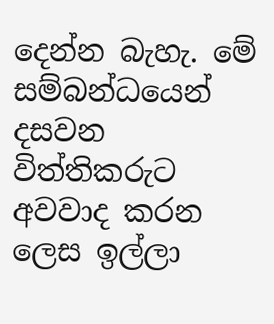දෙන්න බැහැ. මේ සම්බන්ධයෙන් දසවන විත්තිකරුට අවවාද කරන ලෙස ඉල්ලා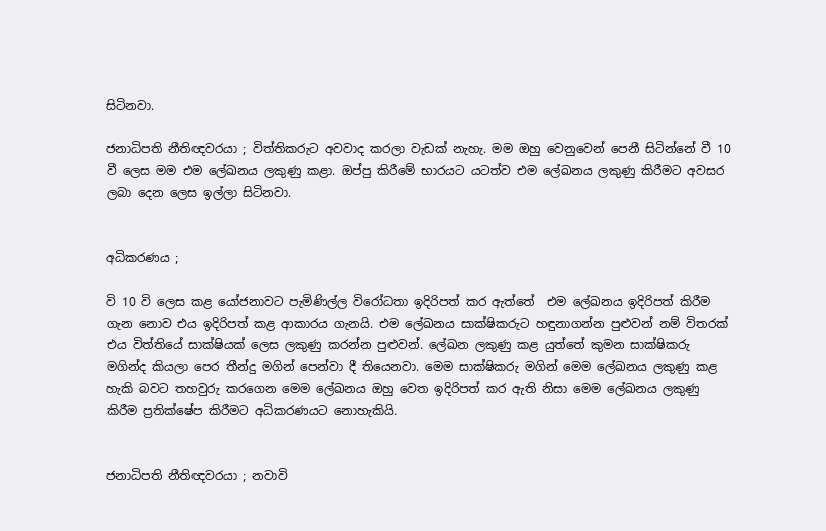සිටිනවා.

ජනාධිපති නීතිඥවරයා ; විත්තිකරුට අවවාද කරලා වැඩක් නැහැ. මම ඔහු වෙනුවෙන් පෙනී සිටින්නේ වී 10 වී ලෙස මම එම ලේඛනය ලකුණු කළා. ඔප්පු කිරීමේ භාරයට යටත්ව එම ලේඛනය ලකුණු කිරීමට අවසර ලබා දෙන ලෙස ඉල්ලා සිටිනවා.


අධිකරණය ;

වි 10 වි ලෙස කළ යෝජනාවට පැමිණිල්ල විරෝධතා ඉදිරිපත් කර ඇත්තේ  එම ලේඛනය ඉදිරිපත් කිරීම ගැන නොව එය ඉදිරිපත් කළ ආකාරය ගැනයි. එම ලේඛනය සාක්ෂිකරුට හඳුනාගන්න පුළුවන් නම් විතරක් එය විත්තියේ සාක්ෂියක් ලෙස ලකුණු කරන්න පුළුවන්. ලේඛන ලකුණු කළ යුත්තේ කුමන සාක්ෂිකරු මගින්ද කියලා පෙර තීන්දු මගින් පෙන්වා දී තියෙනවා. මෙම සාක්ෂිකරු මගින් මෙම ලේඛනය ලකුණු කළ හැකි බවට තහවුරු කරගෙන මෙම ලේඛනය ඔහු වෙත ඉදිරිපත් කර ඇති නිසා මෙම ලේඛනය ලකුණු කිරීම ප්‍රතික්ෂේප කිරීමට අධිකරණයට නොහැකියි.


ජනාධිපති නීතිඥවරයා ; නවාවි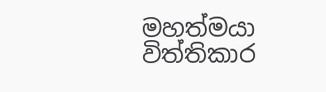මහත්මයා  විත්තිකාර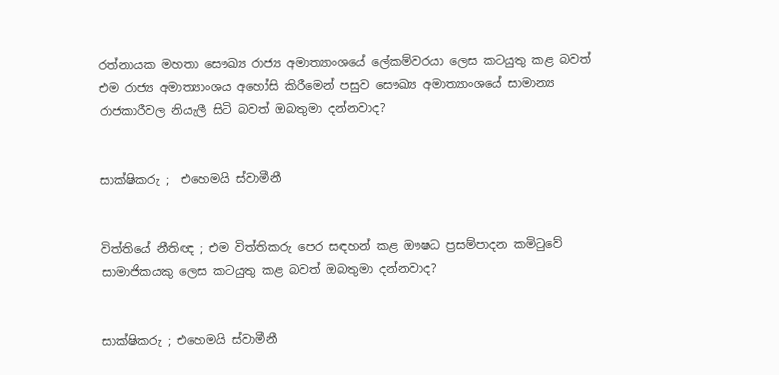රත්නායක මහතා සෞඛ්‍ය රාජ්‍ය අමාත්‍යාංශයේ ලේකම්වරයා ලෙස කටයුතු කළ බවත් එම රාජ්‍ය අමාත්‍යාංශය අහෝසි කිරීමෙන් පසුව සෞඛ්‍ය අමාත්‍යාංශයේ සාමාන්‍ය රාජකාරීවල නියැලී සිටි බවත් ඔබතුමා දන්නවාද?


සාක්ෂිකරු ;  එහෙමයි ස්වාමීනී


විත්තියේ නීතිඥ ; එම විත්තිකරු පෙර සඳහන් කළ ඖෂධ ප්‍රසම්පාදන කමිටුවේ සාමාජිකයකු ලෙස කටයුතු කළ බවත් ඔබතුමා දන්නවාද?


සාක්ෂිකරු ; එහෙමයි ස්වාමීනී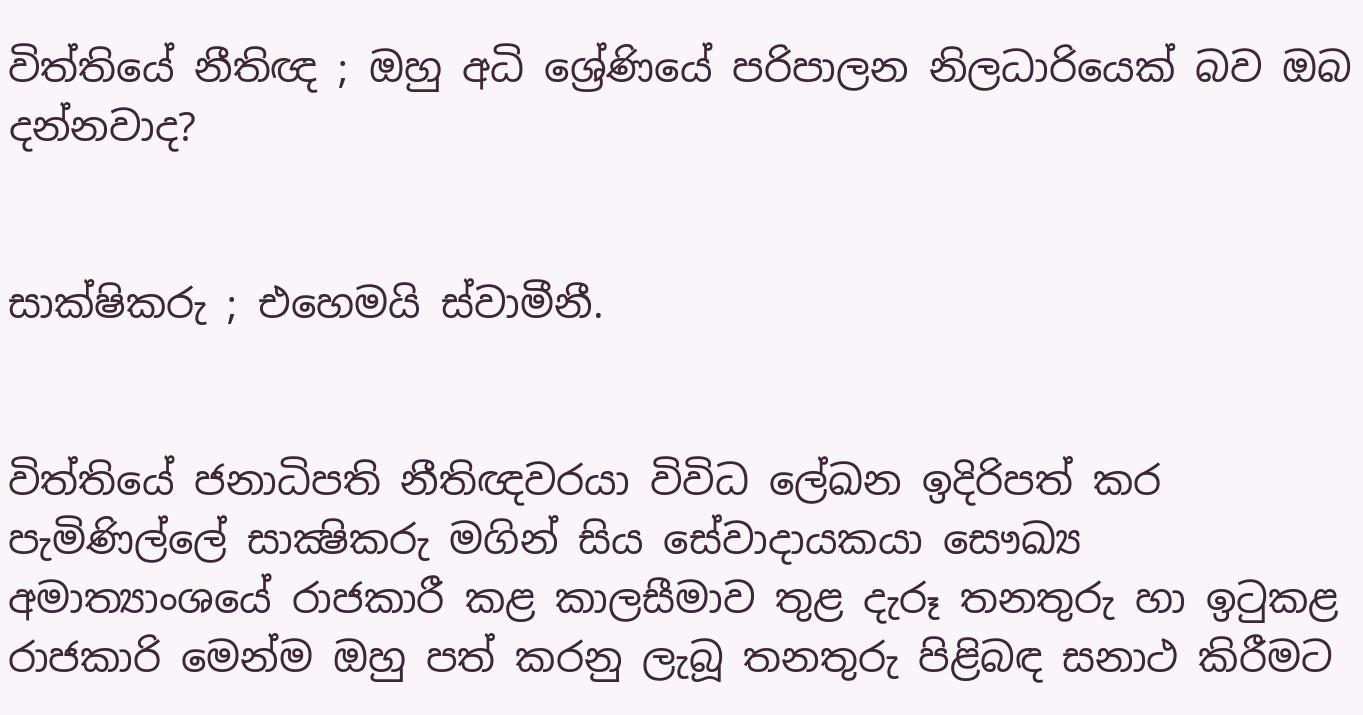විත්තියේ නීතිඥ ; ඔහු අධි ශ්‍රේණියේ පරිපාලන නිලධාරියෙක් බව ඔබ දන්නවාද?


සාක්ෂිකරු ; එහෙමයි ස්වාමීනී.


විත්තියේ ජනාධිපති නීතිඥවරයා විවිධ ලේඛන ඉදිරිපත් කර පැමිණිල්ලේ සාක්‍ෂිකරු මගින් සිය සේවාදායකයා සෞඛ්‍ය අමාත්‍යාංශයේ රාජකාරී කළ කාලසීමාව තුළ දැරූ තනතුරු හා ඉටුකළ රාජකාරි මෙන්ම ඔහු පත් කරනු ලැබූ තනතුරු පිළිබඳ සනාථ කිරීමට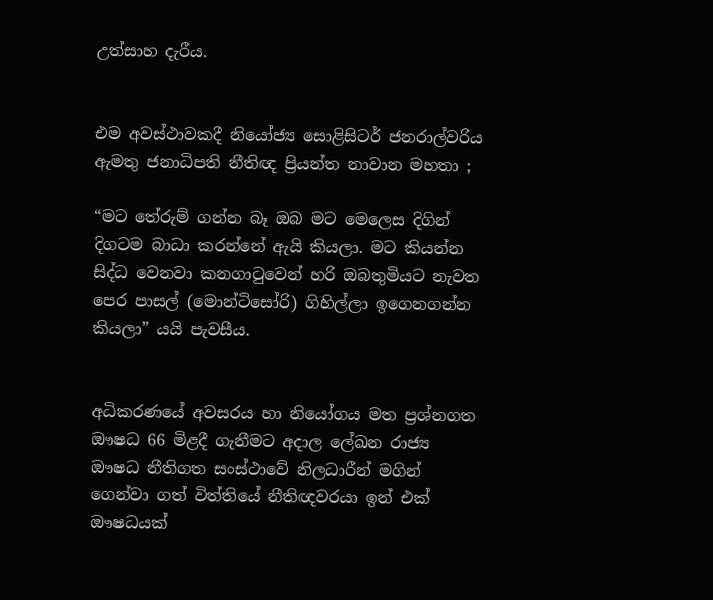උත්සාහ දැරීය.


එම අවස්ථාවකදී නියෝජ්‍ය සොළිසිටර් ජනරාල්වරිය ඇමතු ජනාධිපති නීතිඥ ප්‍රියන්ත නාවාන මහතා ;

“මට තේරුම් ගන්න බෑ ඔබ මට මෙලෙස දිගින් දිගටම බාධා කරන්නේ ඇයි කියලා. මට කියන්න සිද්ධ වෙනවා කනගාටුවෙන් හරි ඔබතුමියට නැවත පෙර පාසල් (මොන්ටිසෝරි) ගිහිල්ලා ඉගෙනගන්න කියලා” යයි පැවසීය.


අධිකරණයේ අවසරය හා නියෝගය මත ප්‍රශ්නගත ඖෂධ 66 මිළදී ගැනීමට අදාල ලේඛන රාජ්‍ය ඖෂධ නීතිගත සංස්ථාවේ නිලධාරීන් මගින් ගෙන්වා ගත් විත්තියේ නීතිඥවරයා ඉන් එක් ඖෂධයක්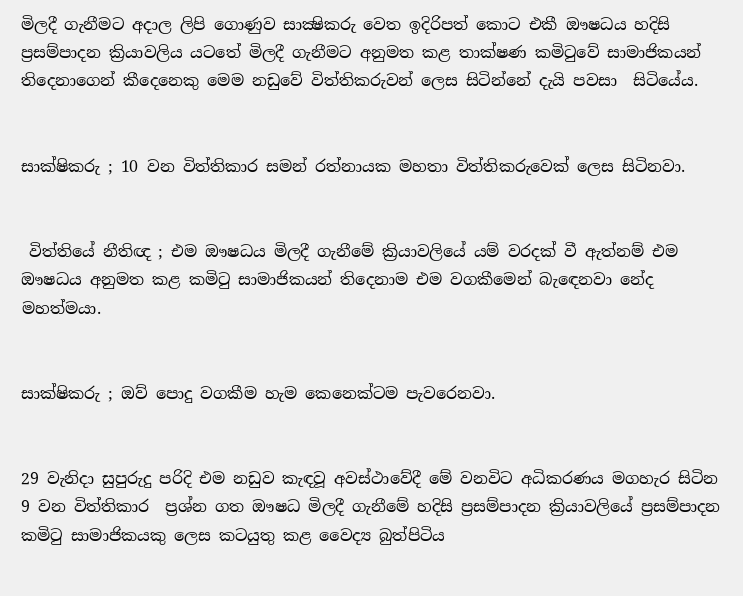මිලදී ගැනීමට අදාල ලිපි ගොණුව සාක්‍ෂිකරු වෙත ඉදිරිපත් කොට එකී ඖෂධය හදිසි ප්‍රසම්පාදන ක්‍රියාවලිය යටතේ මිලදී ගැනීමට අනුමත කළ තාක්ෂණ කමිටුවේ සාමාජිකයන් තිදෙනාගෙන් කීදෙනෙකු මෙම නඩුවේ විත්තිකරුවන් ලෙස සිටින්නේ දැයි පවසා  සිටියේය.


සාක්ෂිකරු ; 10 වන විත්තිකාර සමන් රත්නායක මහතා විත්තිකරුවෙක් ලෙස සිටිනවා.


 විත්තියේ නීතිඥ ; එම ඖෂධය මිලදී ගැනීමේ ක්‍රියාවලියේ යම් වරදක් වී ඇත්නම් එම ඖෂධය අනුමත කළ කමිටු සාමාජිකයන් තිදෙනාම එම වගකීමෙන් බැඳෙනවා නේද මහත්මයා.


සාක්ෂිකරු ; ඔව් පොදු වගකීම හැම කෙනෙක්ටම පැවරෙනවා.


29 වැනිදා සුපුරුදු පරිදි එම නඩුව කැඳවූ අවස්ථාවේදී මේ වනවිට අධිකරණය මගහැර සිටින  9 වන විත්තිකාර  ප්‍රශ්න ගත ඖෂධ මිලදී ගැනීමේ හදිසි ප්‍රසම්පාදන ක්‍රියාවලියේ ප්‍රසම්පාදන කමිටු සාමාජිකයකු ලෙස කටයුතු කළ වෛද්‍ය බුත්පිටිය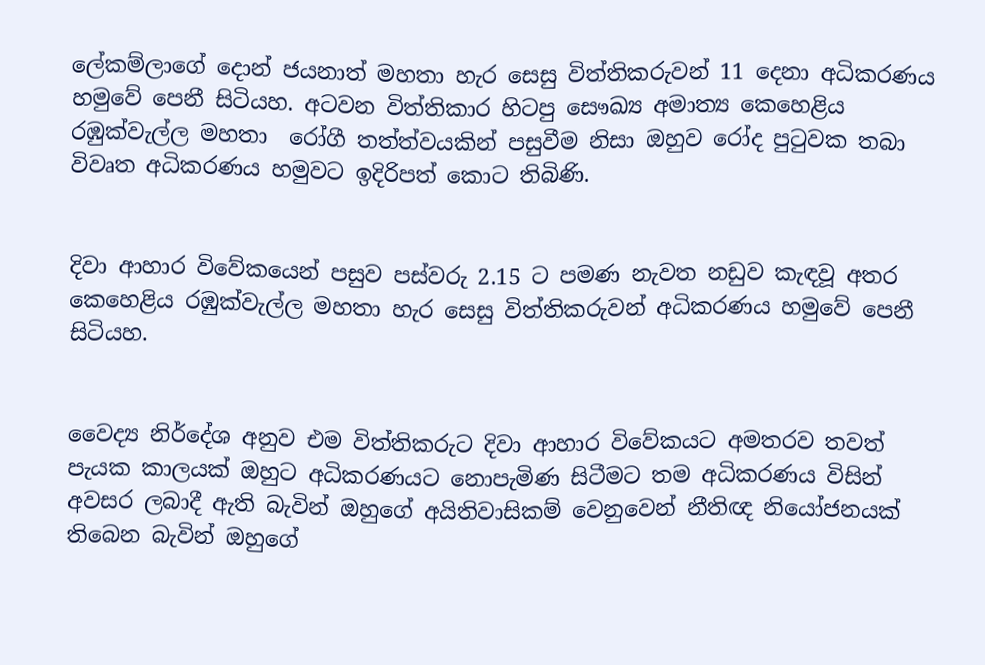ලේකම්ලාගේ දොන් ජයනාත් මහතා හැර සෙසු විත්තිකරුවන් 11 දෙනා අධිකරණය හමුවේ පෙනී සිටියහ. අටවන විත්තිකාර හිටපු සෞඛ්‍ය අමාත්‍ය කෙහෙළිය රඹුක්වැල්ල මහතා  රෝගී තත්ත්වයකින් පසුවීම නිසා ඔහුව රෝද පුටුවක තබා විවෘත අධිකරණය හමුවට ඉදිරිපත් කොට තිබිණි.


දිවා ආහාර විවේකයෙන් පසුව පස්වරු 2.15 ට පමණ නැවත නඩුව කැඳවූ අතර කෙහෙළිය රඹුක්වැල්ල මහතා හැර සෙසු විත්තිකරුවන් අධිකරණය හමුවේ පෙනී සිටියහ.


වෛද්‍ය නිර්දේශ අනුව එම විත්තිකරුට දිවා ආහාර විවේකයට අමතරව තවත් පැයක කාලයක් ඔහුට අධිකරණයට නොපැමිණ සිටීමට තම අධිකරණය විසින් අවසර ලබාදී ඇති බැවින් ඔහුගේ අයිතිවාසිකම් වෙනුවෙන් නීතිඥ නියෝජනයක් තිබෙන බැවින් ඔහුගේ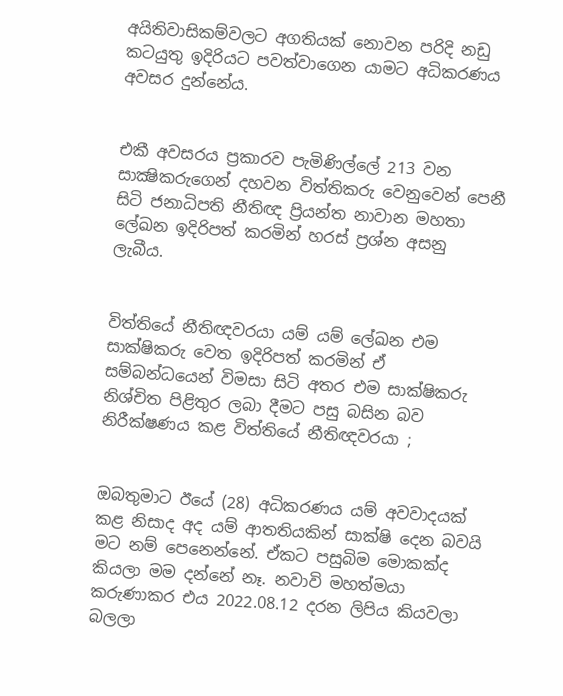අයිතිවාසිකම්වලට අගතියක් නොවන පරිදි නඩු කටයුතු ඉදිරියට පවත්වාගෙන යාමට අධිකරණය අවසර දුන්නේය.


එකී අවසරය ප්‍රකාරව පැමිණිල්ලේ 213 වන සාක්‍ෂිකරුගෙන් දහවන විත්තිකරු වෙනුවෙන් පෙනී සිටි ජනාධිපති නීතිඥ ප්‍රියන්ත නාවාන මහතා ලේඛන ඉදිරිපත් කරමින් හරස් ප්‍රශ්න අසනු ලැබීය.


විත්තියේ නීතිඥවරයා යම් යම් ලේඛන එම සාක්ෂිකරු වෙත ඉදිරිපත් කරමින් ඒ සම්බන්ධයෙන් විමසා සිටි අතර එම සාක්ෂිකරු නිශ්චිත පිළිතුර ලබා දීමට පසු බසින බව නිරීක්ෂණය කළ විත්තියේ නීතිඥවරයා ;


ඔබතුමාට ඊයේ (28) අධිකරණය යම් අවවාදයක් කළ නිසාද අද යම් ආතතියකින් සාක්ෂි දෙන බවයි මට නම් පෙනෙන්නේ. ඒකට පසුබිම මොකක්ද කියලා මම දන්නේ නෑ. නවාවි මහත්මයා  කරුණාකර එය 2022.08.12 දරන ලිපිය කියවලා බලලා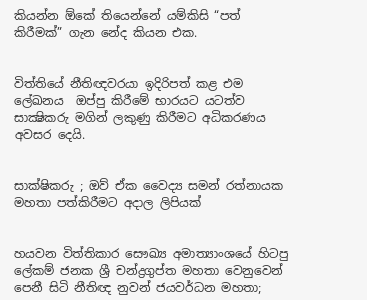කියන්න ඕකේ තියෙන්නේ යම්කිසි “පත් කිරීමක්” ගැන නේද කියන එක.


විත්තියේ නීතිඥවරයා ඉදිරිපත් කළ එම ලේඛනය  ඔප්පු කිරීමේ භාරයට යටත්ව සාක්‍ෂිකරු මගින් ලකුණු කිරීමට අධිකරණය අවසර දෙයි.


සාක්ෂිකරු ; ඔව් ඒක වෛද්‍ය සමන් රත්නායක මහතා පත්කිරීමට අදාල ලිපියක්


හයවන විත්තිකාර සෞඛ්‍ය අමාත්‍යාංශයේ හිටපු ලේකම් ජනක ශ්‍රී චන්ද්‍රගුප්ත මහතා වෙනුවෙන් පෙනී සිටි නීතිඥ නුවන් ජයවර්ධන මහතා;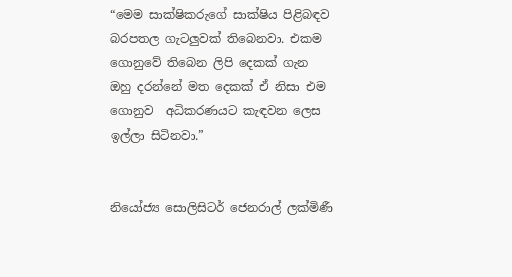“මෙම සාක්ෂිකරුගේ සාක්ෂිය පිළිබඳව බරපතල ගැටලුවක් තිබෙනවා. එකම ගොනුවේ තිබෙන ලිපි දෙකක් ගැන ඔහු දරන්නේ මත දෙකක් ඒ නිසා එම ගොනුව  අධිකරණයට කැඳවන ලෙස ඉල්ලා සිටිනවා.”


නියෝජ්‍ය සොලිසිටර් ජෙනරාල් ලක්මිණී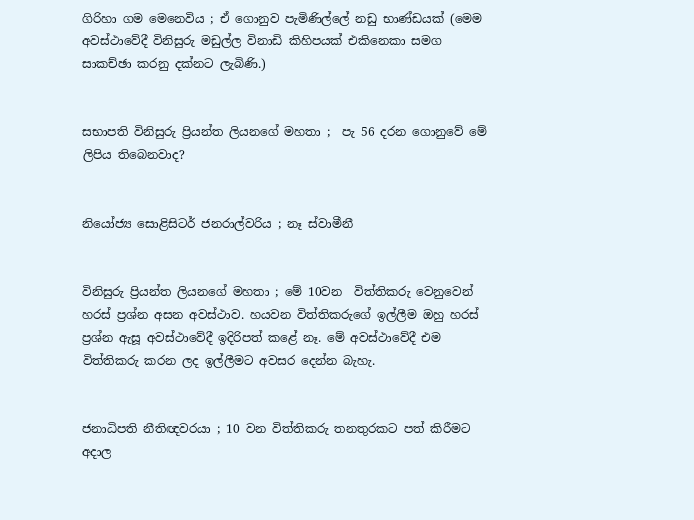ගිරිහා ගම මෙනෙවිය ; ඒ ගොනුව පැමිණිල්ලේ නඩු භාණ්ඩයක් (මෙම අවස්ථාවේදී විනිසුරු මඩුල්ල විනාඩි කිහිපයක් එකිනෙකා සමග සාකච්ඡා කරනු දක්නට ලැබිණි.)


සභාපති විනිසුරු ප්‍රියන්ත ලියනගේ මහතා ;  පැ 56 දරන ගොනුවේ මේ ලිපිය තිබෙනවාද?


නියෝජ්‍ය සොළිසිටර් ජනරාල්වරිය ; නෑ ස්වාමීනී


විනිසුරු ප්‍රියන්ත ලියනගේ මහතා ; මේ 10වන  විත්තිකරු වෙනුවෙන් හරස් ප්‍රශ්න අසන අවස්ථාව. හයවන විත්තිකරුගේ ඉල්ලීම ඔහු හරස් ප්‍රශ්න ඇසූ අවස්ථාවේදී ඉදිරිපත් කළේ නෑ. මේ අවස්ථාවේදී එම විත්තිකරු කරන ලද ඉල්ලීමට අවසර දෙන්න බැහැ.


ජනාධිපති නීතිඥවරයා ; 10 වන විත්තිකරු තනතුරකට පත් කිරීමට අදාල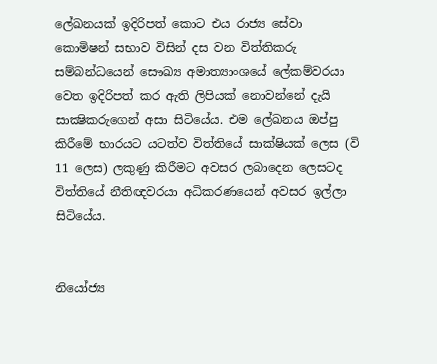ලේඛනයක් ඉදිරිපත් කොට එය රාජ්‍ය සේවා කොමිෂන් සභාව විසින් දස වන විත්තිකරු සම්බන්ධයෙන් සෞඛ්‍ය අමාත්‍යාංශයේ ලේකම්වරයා වෙත ඉදිරිපත් කර ඇති ලිපියක් නොවන්නේ දැයි  සාක්‍ෂිකරුගෙන් අසා සිටියේය. එම ලේඛනය ඔප්පු කිරීමේ භාරයට යටත්ව විත්තියේ සාක්ෂියක් ලෙස (වි 11 ලෙස) ලකුණු කිරීමට අවසර ලබාදෙන ලෙසටද විත්තියේ නීතිඥවරයා අධිකරණයෙන් අවසර ඉල්ලා සිටියේය.


නියෝජ්‍ය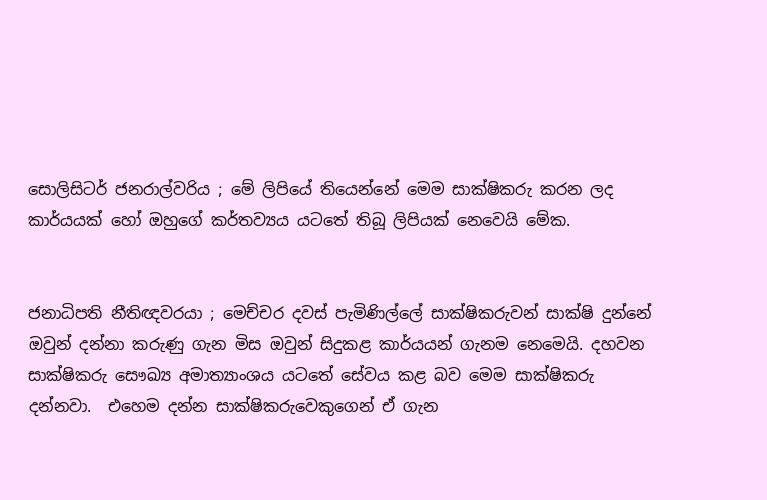සොලිසිටර් ජනරාල්වරිය ; මේ ලිපියේ තියෙන්නේ මෙම සාක්ෂිකරු කරන ලද කාර්යයක් හෝ ඔහුගේ කර්තව්‍යය යටතේ තිබූ ලිපියක් නෙවෙයි මේක.


ජනාධිපති නීතිඥවරයා ; මෙච්චර දවස් පැමිණිල්ලේ සාක්ෂිකරුවන් සාක්ෂි දුන්නේ ඔවුන් දන්නා කරුණු ගැන මිස ඔවුන් සිදුකළ කාර්යයන් ගැනම නෙමෙයි. දහවන සාක්ෂිකරු සෞඛ්‍ය අමාත්‍යාංශය යටතේ සේවය කළ බව මෙම සාක්ෂිකරු දන්නවා.  එහෙම දන්න සාක්ෂිකරුවෙකුගෙන් ඒ ගැන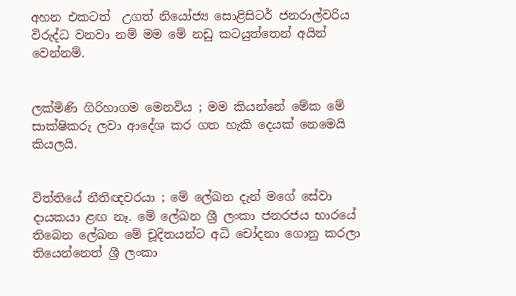අහන එකටත්  උගත් නියෝජ්‍ය සොළිසිටර් ජනරාල්වරිය විරුද්ධ වනවා නම් මම මේ නඩු කටයුත්තෙන් අයින් වෙන්නම්.


ලක්මිණි ගිරිහාගම මෙනවිය ; මම කියන්නේ මේක මේ සාක්ෂිකරු ලවා ආදේශ කර ගත හැකි දෙයක් නෙමෙයි කියලයි.


විත්තියේ නීතිඥවරයා ; මේ ලේඛන දැන් මගේ සේවා දායකයා ළඟ නෑ. මේ ලේඛන ශ්‍රී ලංකා ජනරජය භාරයේ තිබෙන ලේඛන මේ චූදිතයන්ට අධි චෝදනා ගොනු කරලා තියෙන්නෙත් ශ්‍රී ලංකා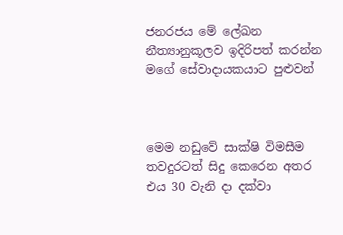ජනරජය මේ ලේඛන නීත්‍යානුකූලව ඉදිරිපත් කරන්න මගේ සේවාදායකයාට පුළුවන්



මෙම නඩුවේ සාක්ෂි විමසීම තවදුරටත් සිදු කෙරෙන අතර එය 30 වැනි දා දක්වා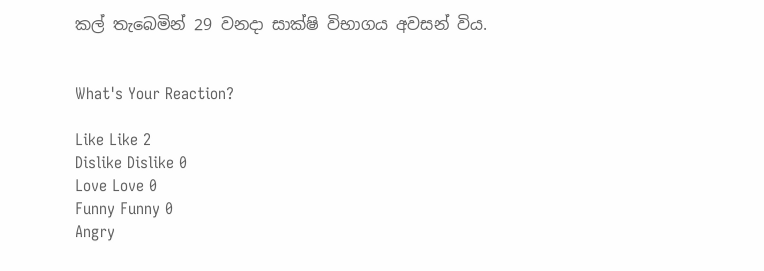කල් තැබෙමින් 29 වනදා සාක්ෂි විභාගය අවසන් විය.


What's Your Reaction?

Like Like 2
Dislike Dislike 0
Love Love 0
Funny Funny 0
Angry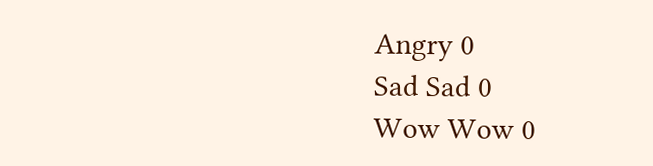Angry 0
Sad Sad 0
Wow Wow 0